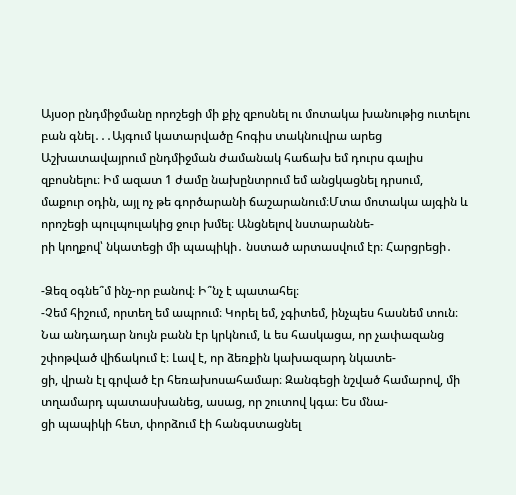Այսօր ընդմիջմանը որոշեցի մի քիչ զբոսնել ու մոտակա խանութից ուտելու բան գնել․․․Այգում կատարվածը հոգիս տակնուվրա արեց
Աշխատավայրում ընդմիջման ժամանակ հաճախ եմ դուրս գալիս զբոսնելու։ Իմ ազատ 1 ժամը նախընտրում եմ անցկացնել դրսում,
մաքուր օդին, այլ ոչ թե գործարանի ճաշարանում։Մտա մոտակա այգին և որոշեցի պուլպուլակից ջուր խմել։ Անցնելով նստարաննե-
րի կողքով՝ նկատեցի մի պապիկի․ նստած արտասվում էր։ Հարցրեցի․

-Ձեզ օգնե՞մ ինչ-որ բանով։ Ի՞նչ է պատահել։
-Չեմ հիշում, որտեղ եմ ապրում։ Կորել եմ, չգիտեմ, ինչպես հասնեմ տուն։
Նա անդադար նույն բանն էր կրկնում, և ես հասկացա, որ չափազանց շփոթված վիճակում է։ Լավ է, որ ձեռքին կախազարդ նկատե-
ցի, վրան էլ գրված էր հեռախոսահամար։ Զանգեցի նշված համարով, մի տղամարդ պատասխանեց, ասաց, որ շուտով կգա։ Ես մնա-
ցի պապիկի հետ, փորձում էի հանգստացնել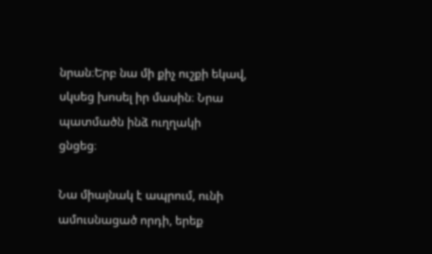նրան։Երբ նա մի քիչ ուշքի եկավ, սկսեց խոսել իր մասին։ Նրա պատմածն ինձ ուղղակի
ցնցեց։

Նա միայնակ է ապրում, ունի ամուսնացած որդի, երեք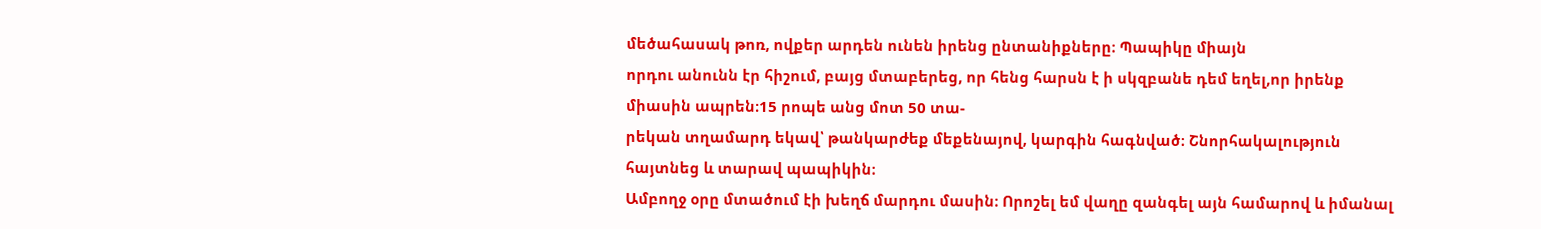մեծահասակ թոռ, ովքեր արդեն ունեն իրենց ընտանիքները։ Պապիկը միայն
որդու անունն էր հիշում, բայց մտաբերեց, որ հենց հարսն է ի սկզբանե դեմ եղել,որ իրենք միասին ապրեն։15 րոպե անց մոտ 50 տա-
րեկան տղամարդ եկավ՝ թանկարժեք մեքենայով, կարգին հագնված։ Շնորհակալություն հայտնեց և տարավ պապիկին։
Ամբողջ օրը մտածում էի խեղճ մարդու մասին։ Որոշել եմ վաղը զանգել այն համարով և իմանալ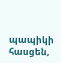պապիկի հասցեն,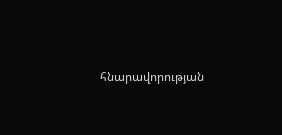հնարավորության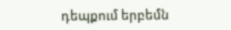դեպքում երբեմն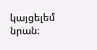կայցելեմ նրան։